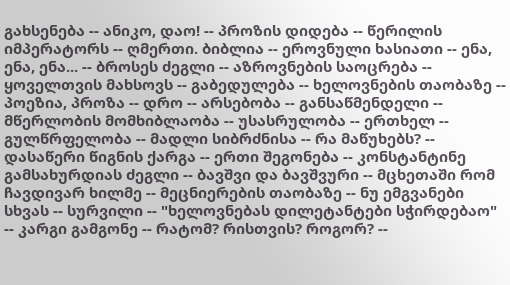გახსენება -- ანიკო, დაო! -- პროზის დიდება -- წერილის იმპერატორს -- ღმერთი. ბიბლია -- ეროვნული ხასიათი -- ენა, ენა, ენა... -- ბროსეს ძეგლი -- აზროვნების საოცრება -- ყოველთვის მახსოვს -- გაბედულება -- ხელოვნების თაობაზე -- პოეზია, პროზა -- დრო -- არსებობა -- განსაწმენდელი -- მწერლობის მომხიბლაობა -- უსასრულობა -- ერთხელ -- გულწრფელობა -- მადლი სიბრძნისა -- რა მაწუხებს? -- დასაწერი წიგნის ქარგა -- ერთი შეგონება -- კონსტანტინე გამსახურდიას ძეგლი -- ბავშვი და ბავშვური -- მცხეთაში რომ ჩავდივარ ხილმე -- მეცნიერების თაობაზე -- ნუ ემგვანები სხვას -- სურვილი -- "ხელოვნებას დილეტანტები სჭირდებაო" -- კარგი გამგონე -- რატომ? რისთვის? როგორ? --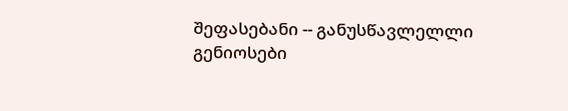შეფასებანი -- განუსწავლელლი გენიოსები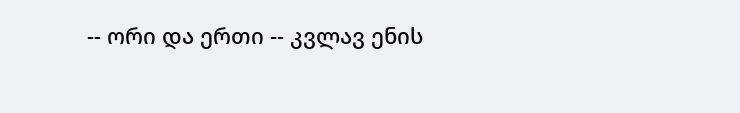-- ორი და ერთი -- კვლავ ენის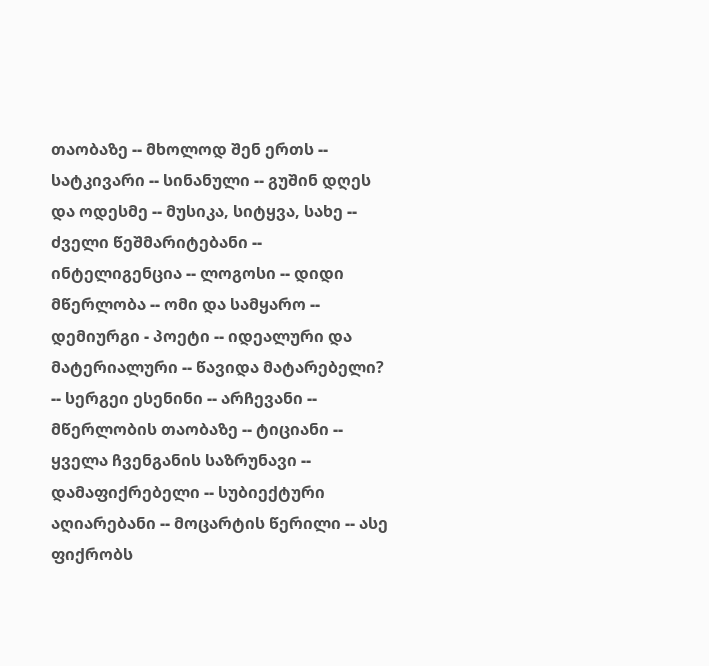თაობაზე -- მხოლოდ შენ ერთს -- სატკივარი -- სინანული -- გუშინ დღეს და ოდესმე -- მუსიკა, სიტყვა, სახე -- ძველი წეშმარიტებანი -- ინტელიგენცია -- ლოგოსი -- დიდი მწერლობა -- ომი და სამყარო -- დემიურგი - პოეტი -- იდეალური და მატერიალური -- წავიდა მატარებელი? -- სერგეი ესენინი -- არჩევანი -- მწერლობის თაობაზე -- ტიციანი -- ყველა ჩვენგანის საზრუნავი -- დამაფიქრებელი -- სუბიექტური აღიარებანი -- მოცარტის წერილი -- ასე ფიქრობს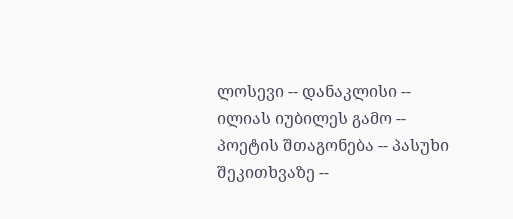ლოსევი -- დანაკლისი -- ილიას იუბილეს გამო -- პოეტის შთაგონება -- პასუხი შეკითხვაზე --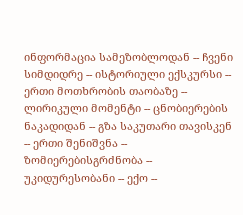ინფორმაცია სამეზობლოდან -- ჩვენი სიმდიდრე -- ისტორიული ექსკურსი -- ერთი მოთხრობის თაობაზე -- ლირიკული მომენტი -- ცნობიერების ნაკადიდან -- გზა საკუთარი თავისკენ -- ერთი შენიშვნა -- ზომიერებისგრძნობა -- უკიდურესობანი -- ექო --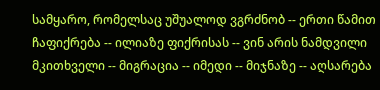სამყარო, რომელსაც უშუალოდ ვგრძნობ -- ერთი წამით ჩაფიქრება -- ილიაზე ფიქრისას -- ვინ არის ნამდვილი მკითხველი -- მიგრაცია -- იმედი -- მიჯნაზე -- აღსარება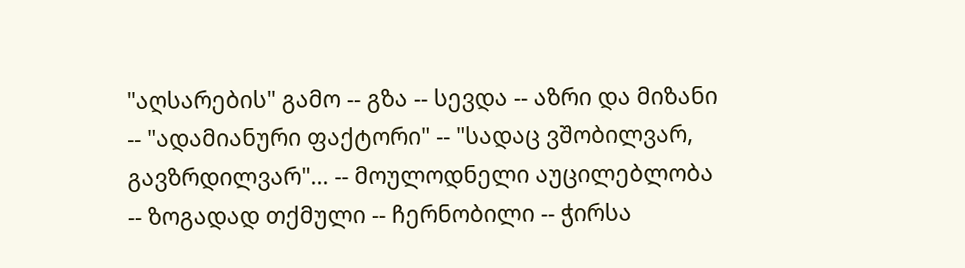"აღსარების" გამო -- გზა -- სევდა -- აზრი და მიზანი -- "ადამიანური ფაქტორი" -- "სადაც ვშობილვარ, გავზრდილვარ"... -- მოულოდნელი აუცილებლობა -- ზოგადად თქმული -- ჩერნობილი -- ჭირსა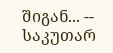შიგან... -- საკუთარ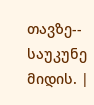თავზე-- საუკუნე მიდის. |